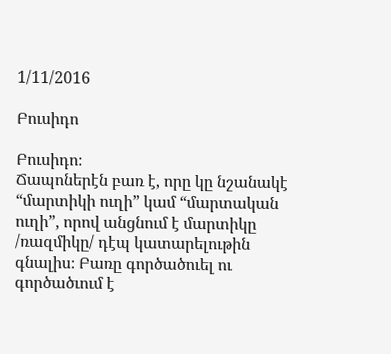1/11/2016

Բուսիդո

Բուսիդո։
Ճապոներէն բառ է, որը կը նշանակէ “մարտիկի ուղի” կամ “մարտական ուղի”, որով անցնում է մարտիկը /ռազմիկը/ դէպ կատարելութին գնալիս։ Բառը գործածուել ու գործածւում է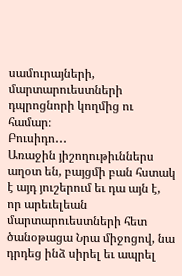սամուրայների, մարտարուեստների դպրոցնորի կողմից ու համար։
Բուսիդո․․․
Առաջին յիշողութիւններս աղօտ են, բայցմի բան հստակ է այդ յուշերում եւ դա այն է, որ արեւելեան մարտարուեստների հետ ծանօթացա Նրա միջոցով, նա դրդեց ինձ սիրել եւ ապրել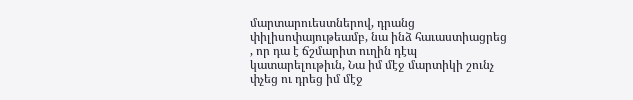մարտարուեստներով, դրանց փիլիսոփայութեամբ, նա ինձ հաւաստիացրեց , որ դա է ճշմարիտ ուղին դէպ կատարելութիւն, Նա իմ մէջ մարտիկի շունչ փչեց ու դրեց իմ մէջ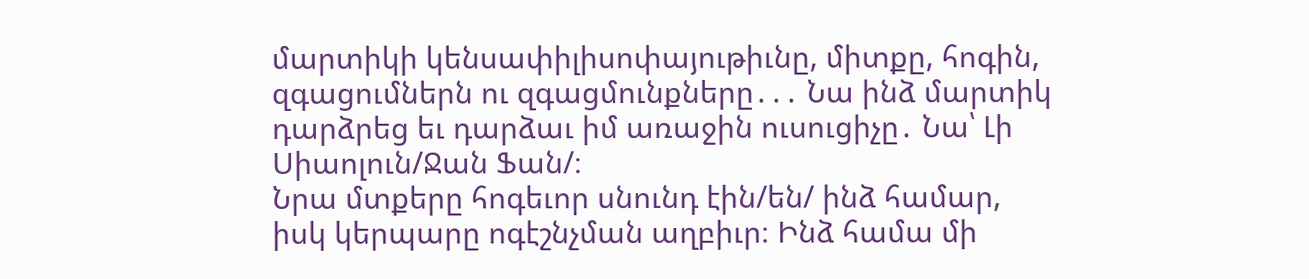մարտիկի կենսափիլիսոփայութիւնը, միտքը, հոգին, զգացումներն ու զգացմունքները․․․ Նա ինձ մարտիկ դարձրեց եւ դարձաւ իմ առաջին ուսուցիչը․ Նա՝ Լի Սիաոլուն/Ջան Ֆան/։
Նրա մտքերը հոգեւոր սնունդ էին/են/ ինձ համար, իսկ կերպարը ոգէշնչման աղբիւր։ Ինձ համա մի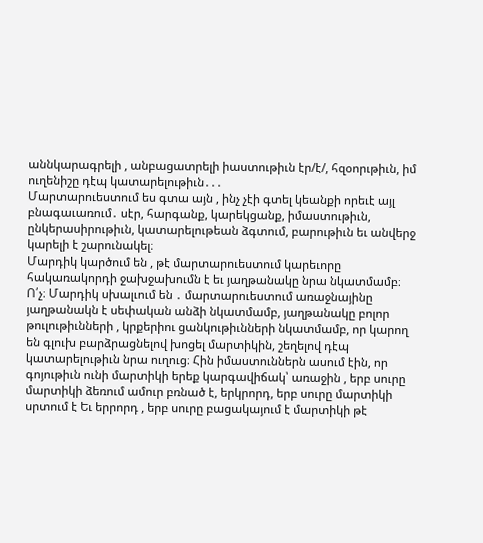աննկարագրելի , անբացատրելի իաստութիւն էր/է/, հզօորւթիւն, իմ ուղենիշը դէպ կատարելութիւն․․․
Մարտարուեստում ես գտա այն , ինչ չէի գտել կեանքի որեւէ այլ բնագաւառում․ սէր, հարգանք, կարեկցանք, իմաստութիւն, ընկերասիրութիւն, կատարելութեան ձգտում, բարութիւն եւ անվերջ կարելի է շարունակել։
Մարդիկ կարծում են , թէ մարտարուեստում կարեւորը հակառակորդի ջախջախումն է եւ յաղթանակը նրա նկատմամբ։ Ո՛չ։ Մարդիկ սխալւում են ․ մարտարուեստում առաջնայինը յաղթանակն է սեփական անձի նկատմամբ, յաղթանակը բոլոր թուլութիւնների , կրքերիու ցանկութիւնների նկատմամբ, որ կարող են գլուխ բարձրացնելով խոցել մարտիկին, շեղելով դէպ կատարելութիւն նրա ուղուց։ Հին իմաստուններն ասում էին, որ գոյութիւն ունի մարտիկի երեք կարգավիճակ՝ առաջին , երբ սուրը մարտիկի ձեռում ամուր բռնած է, երկրորդ, երբ սուրը մարտիկի սրտում է Եւ երրորդ , երբ սուրը բացակայում է մարտիկի թէ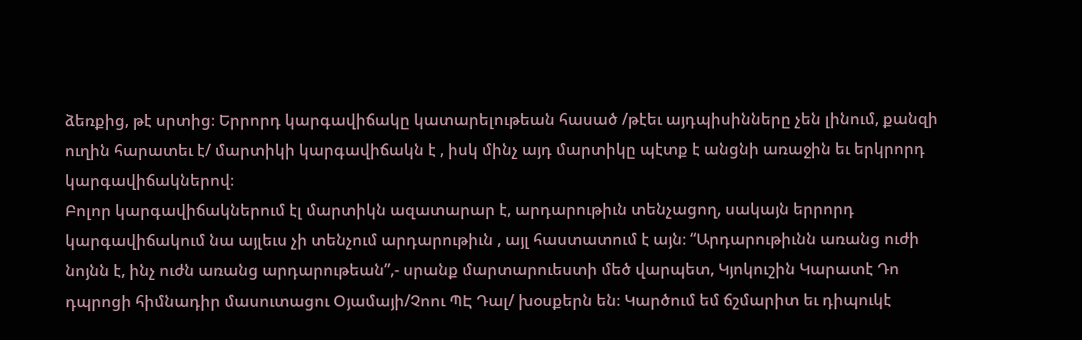ձեռքից, թէ սրտից։ Երրորդ կարգավիճակը կատարելութեան հասած /թէեւ այդպիսինները չեն լինում, քանզի ուղին հարատեւ է/ մարտիկի կարգավիճակն է , իսկ մինչ այդ մարտիկը պէտք է անցնի առաջին եւ երկրորդ կարգավիճակներով։
Բոլոր կարգավիճակներում էլ մարտիկն ազատարար է, արդարութիւն տենչացող, սակայն երրորդ կարգավիճակում նա այլեւս չի տենչում արդարութիւն , այլ հաստատում է այն։ “Արդարութիւնն առանց ուժի նոյնն է, ինչ ուժն առանց արդարութեան”,- սրանք մարտարուեստի մեծ վարպետ, Կյոկուշին Կարատէ Դո դպրոցի հիմնադիր մասուտացու Օյամայի/Չոու ՊԷ Դալ/ խօսքերն են։ Կարծում եմ ճշմարիտ եւ դիպուկէ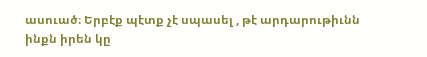ասուած։ Երբէք պէտք չէ սպասել , թէ արդարութիւնն ինքն իրեն կը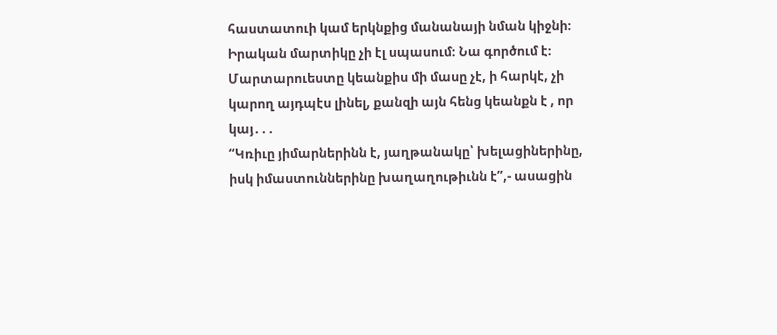հաստատուի կամ երկնքից մանանայի նման կիջնի։
Իրական մարտիկը չի էլ սպասում։ Նա գործում է։
Մարտարուեստը կեանքիս մի մասը չէ, ի հարկէ, չի կարող այդպէս լինել, քանզի այն հենց կեանքն է , որ կայ․․․
“Կռիւը յիմարներինն է, յաղթանակը՝ խելացիներինը, իսկ իմաստուններինը խաղաղութիւնն է”,- ասացին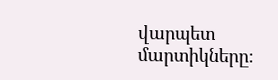վարպետ մարտիկները։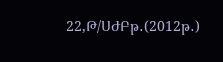22,Թ/ՍԺԲթ․(2012թ․)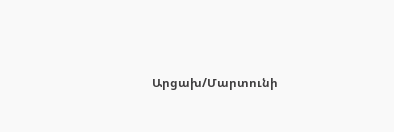Արցախ/Մարտունի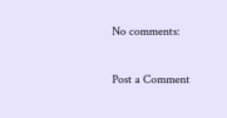No comments:

Post a Comment